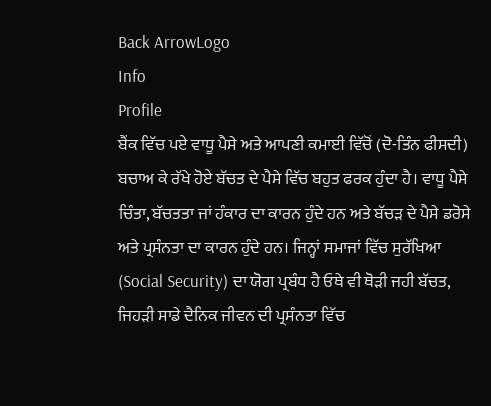Back ArrowLogo
Info
Profile
ਬੈਂਕ ਵਿੱਚ ਪਏ ਵਾਧੂ ਪੈਸੇ ਅਤੇ ਆਪਣੀ ਕਮਾਈ ਵਿੱਚੋਂ (ਦੋ-ਤਿੰਨ ਫੀਸਦੀ) ਬਚਾਅ ਕੇ ਰੱਖੇ ਹੋਏ ਬੱਚਤ ਦੇ ਪੈਸੇ ਵਿੱਚ ਬਹੁਤ ਫਰਕ ਹੁੰਦਾ ਹੈ। ਵਾਧੂ ਪੈਸੇ ਚਿੰਤਾ, ਬੱਚਤਤਾ ਜਾਂ ਹੰਕਾਰ ਦਾ ਕਾਰਨ ਹੁੰਦੇ ਹਨ ਅਤੇ ਬੱਚੜ ਦੇ ਪੈਸੇ ਡਰੋਸੇ ਅਤੇ ਪ੍ਰਸੰਨਤਾ ਦਾ ਕਾਰਨ ਹੁੰਦੇ ਹਨ। ਜਿਨ੍ਹਾਂ ਸਮਾਜਾਂ ਵਿੱਚ ਸੁਰੱਖਿਆ (Social Security) ਦਾ ਯੋਗ ਪ੍ਰਬੰਧ ਹੈ ਓਥੇ ਵੀ ਥੋੜੀ ਜਹੀ ਬੱਚਤ, ਜਿਹੜੀ ਸਾਡੇ ਦੈਨਿਕ ਜੀਵਨ ਦੀ ਪ੍ਰਸੰਨਤਾ ਵਿੱਚ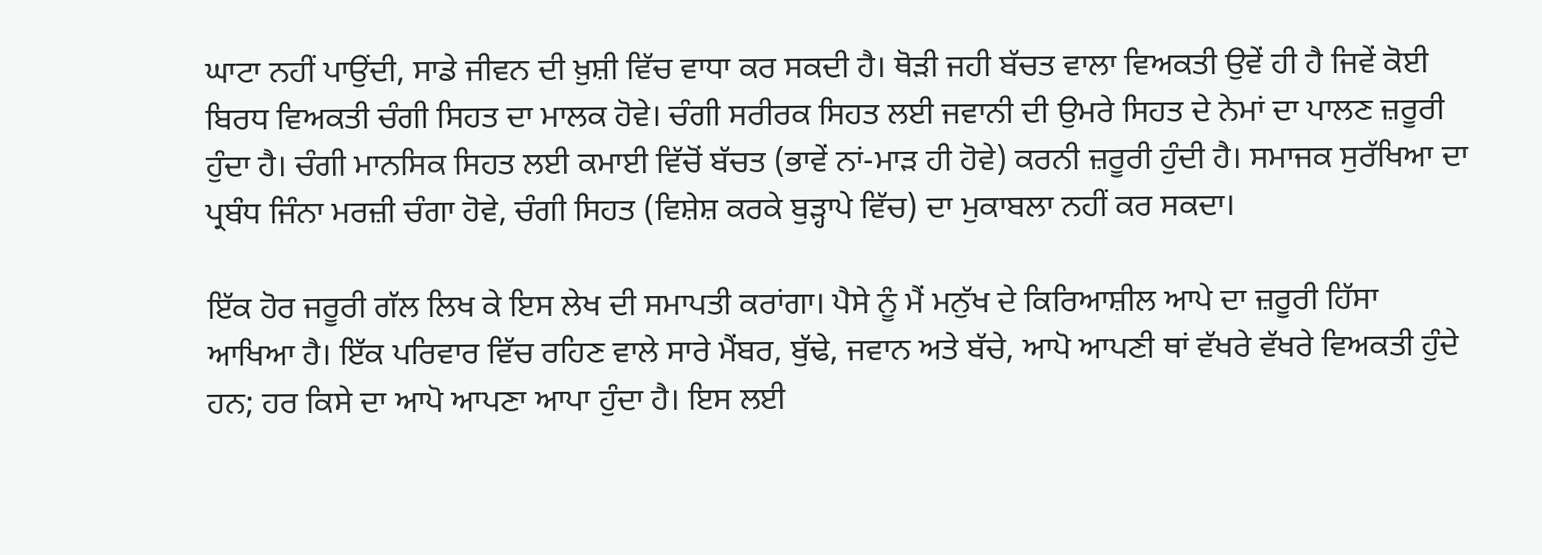ਘਾਟਾ ਨਹੀਂ ਪਾਉਂਦੀ, ਸਾਡੇ ਜੀਵਨ ਦੀ ਖ਼ੁਸ਼ੀ ਵਿੱਚ ਵਾਧਾ ਕਰ ਸਕਦੀ ਹੈ। ਥੋੜੀ ਜਹੀ ਬੱਚਤ ਵਾਲਾ ਵਿਅਕਤੀ ਉਵੇਂ ਹੀ ਹੈ ਜਿਵੇਂ ਕੋਈ ਬਿਰਧ ਵਿਅਕਤੀ ਚੰਗੀ ਸਿਹਤ ਦਾ ਮਾਲਕ ਹੋਵੇ। ਚੰਗੀ ਸਰੀਰਕ ਸਿਹਤ ਲਈ ਜਵਾਨੀ ਦੀ ਉਮਰੇ ਸਿਹਤ ਦੇ ਨੇਮਾਂ ਦਾ ਪਾਲਣ ਜ਼ਰੂਰੀ ਹੁੰਦਾ ਹੈ। ਚੰਗੀ ਮਾਨਸਿਕ ਸਿਹਤ ਲਈ ਕਮਾਈ ਵਿੱਚੋਂ ਬੱਚਤ (ਭਾਵੇਂ ਨਾਂ-ਮਾੜ ਹੀ ਹੋਵੇ) ਕਰਨੀ ਜ਼ਰੂਰੀ ਹੁੰਦੀ ਹੈ। ਸਮਾਜਕ ਸੁਰੱਖਿਆ ਦਾ ਪ੍ਰਬੰਧ ਜਿੰਨਾ ਮਰਜ਼ੀ ਚੰਗਾ ਹੋਵੇ, ਚੰਗੀ ਸਿਹਤ (ਵਿਸ਼ੇਸ਼ ਕਰਕੇ ਬੁੜ੍ਹਾਪੇ ਵਿੱਚ) ਦਾ ਮੁਕਾਬਲਾ ਨਹੀਂ ਕਰ ਸਕਦਾ।

ਇੱਕ ਹੋਰ ਜਰੂਰੀ ਗੱਲ ਲਿਖ ਕੇ ਇਸ ਲੇਖ ਦੀ ਸਮਾਪਤੀ ਕਰਾਂਗਾ। ਪੈਸੇ ਨੂੰ ਮੈਂ ਮਨੁੱਖ ਦੇ ਕਿਰਿਆਸ਼ੀਲ ਆਪੇ ਦਾ ਜ਼ਰੂਰੀ ਹਿੱਸਾ ਆਖਿਆ ਹੈ। ਇੱਕ ਪਰਿਵਾਰ ਵਿੱਚ ਰਹਿਣ ਵਾਲੇ ਸਾਰੇ ਮੈਂਬਰ, ਬੁੱਢੇ, ਜਵਾਨ ਅਤੇ ਬੱਚੇ, ਆਪੋ ਆਪਣੀ ਥਾਂ ਵੱਖਰੇ ਵੱਖਰੇ ਵਿਅਕਤੀ ਹੁੰਦੇ ਹਨ; ਹਰ ਕਿਸੇ ਦਾ ਆਪੋ ਆਪਣਾ ਆਪਾ ਹੁੰਦਾ ਹੈ। ਇਸ ਲਈ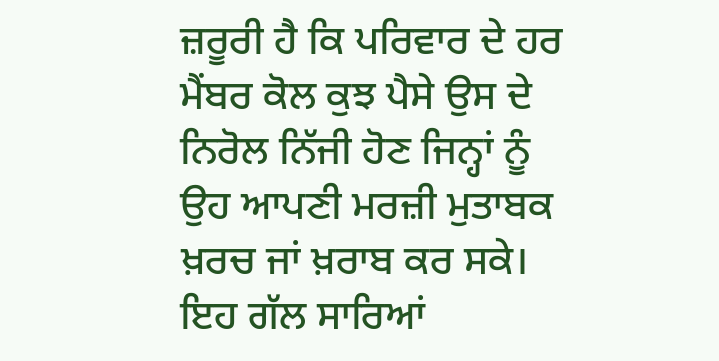ਜ਼ਰੂਰੀ ਹੈ ਕਿ ਪਰਿਵਾਰ ਦੇ ਹਰ ਮੈਂਬਰ ਕੋਲ ਕੁਝ ਪੈਸੇ ਉਸ ਦੇ ਨਿਰੋਲ ਨਿੱਜੀ ਹੋਣ ਜਿਨ੍ਹਾਂ ਨੂੰ ਉਹ ਆਪਣੀ ਮਰਜ਼ੀ ਮੁਤਾਬਕ ਖ਼ਰਚ ਜਾਂ ਖ਼ਰਾਬ ਕਰ ਸਕੇ। ਇਹ ਗੱਲ ਸਾਰਿਆਂ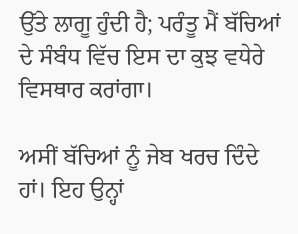ਉੱਤੇ ਲਾਗੂ ਹੁੰਦੀ ਹੈ; ਪਰੰਤੂ ਮੈਂ ਬੱਚਿਆਂ ਦੇ ਸੰਬੰਧ ਵਿੱਚ ਇਸ ਦਾ ਕੁਝ ਵਧੇਰੇ ਵਿਸਥਾਰ ਕਰਾਂਗਾ।

ਅਸੀਂ ਬੱਚਿਆਂ ਨੂੰ ਜੇਬ ਖਰਚ ਦਿੰਦੇ ਹਾਂ। ਇਹ ਉਨ੍ਹਾਂ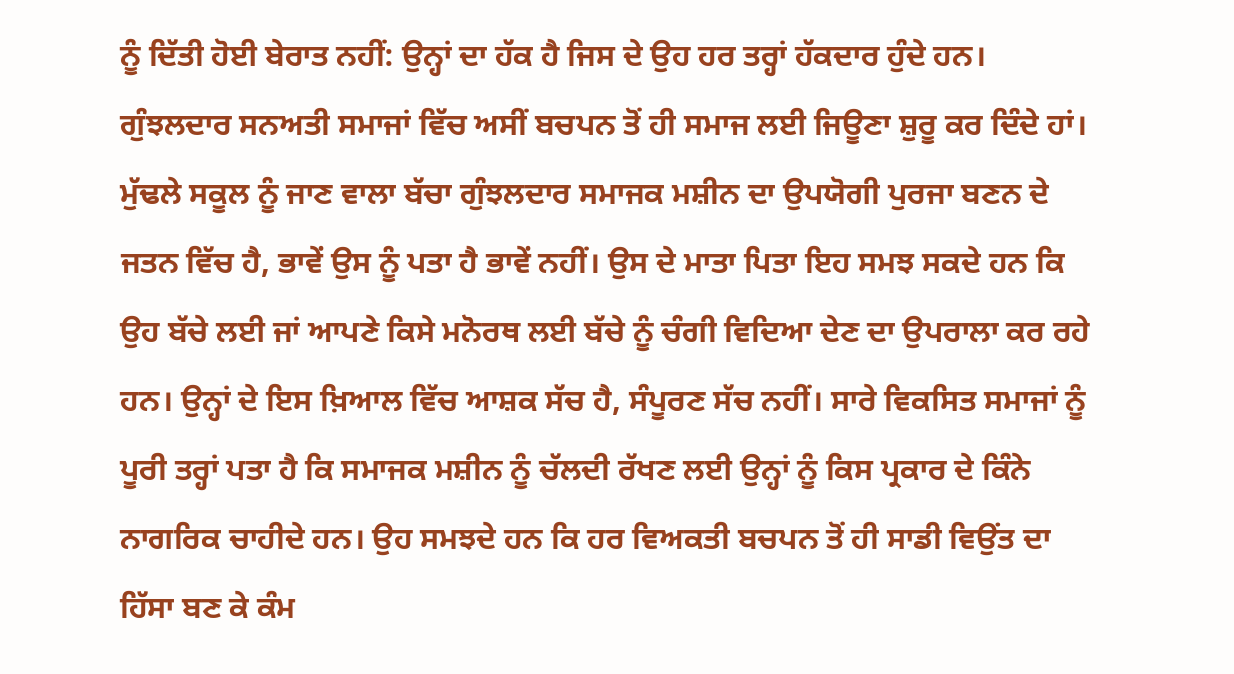ਨੂੰ ਦਿੱਤੀ ਹੋਈ ਬੇਰਾਤ ਨਹੀਂ: ਉਨ੍ਹਾਂ ਦਾ ਹੱਕ ਹੈ ਜਿਸ ਦੇ ਉਹ ਹਰ ਤਰ੍ਹਾਂ ਹੱਕਦਾਰ ਹੁੰਦੇ ਹਨ। ਗੁੰਝਲਦਾਰ ਸਨਅਤੀ ਸਮਾਜਾਂ ਵਿੱਚ ਅਸੀਂ ਬਚਪਨ ਤੋਂ ਹੀ ਸਮਾਜ ਲਈ ਜਿਊਣਾ ਸ਼ੁਰੂ ਕਰ ਦਿੰਦੇ ਹਾਂ। ਮੁੱਢਲੇ ਸਕੂਲ ਨੂੰ ਜਾਣ ਵਾਲਾ ਬੱਚਾ ਗੁੰਝਲਦਾਰ ਸਮਾਜਕ ਮਸ਼ੀਨ ਦਾ ਉਪਯੋਗੀ ਪੁਰਜਾ ਬਣਨ ਦੇ ਜਤਨ ਵਿੱਚ ਹੈ, ਭਾਵੇਂ ਉਸ ਨੂੰ ਪਤਾ ਹੈ ਭਾਵੇਂ ਨਹੀਂ। ਉਸ ਦੇ ਮਾਤਾ ਪਿਤਾ ਇਹ ਸਮਝ ਸਕਦੇ ਹਨ ਕਿ ਉਹ ਬੱਚੇ ਲਈ ਜਾਂ ਆਪਣੇ ਕਿਸੇ ਮਨੋਰਥ ਲਈ ਬੱਚੇ ਨੂੰ ਚੰਗੀ ਵਿਦਿਆ ਦੇਣ ਦਾ ਉਪਰਾਲਾ ਕਰ ਰਹੇ ਹਨ। ਉਨ੍ਹਾਂ ਦੇ ਇਸ ਖ਼ਿਆਲ ਵਿੱਚ ਆਸ਼ਕ ਸੱਚ ਹੈ, ਸੰਪੂਰਣ ਸੱਚ ਨਹੀਂ। ਸਾਰੇ ਵਿਕਸਿਤ ਸਮਾਜਾਂ ਨੂੰ ਪੂਰੀ ਤਰ੍ਹਾਂ ਪਤਾ ਹੈ ਕਿ ਸਮਾਜਕ ਮਸ਼ੀਨ ਨੂੰ ਚੱਲਦੀ ਰੱਖਣ ਲਈ ਉਨ੍ਹਾਂ ਨੂੰ ਕਿਸ ਪ੍ਰਕਾਰ ਦੇ ਕਿੰਨੇ ਨਾਗਰਿਕ ਚਾਹੀਦੇ ਹਨ। ਉਹ ਸਮਝਦੇ ਹਨ ਕਿ ਹਰ ਵਿਅਕਤੀ ਬਚਪਨ ਤੋਂ ਹੀ ਸਾਡੀ ਵਿਉਂਤ ਦਾ ਹਿੱਸਾ ਬਣ ਕੇ ਕੰਮ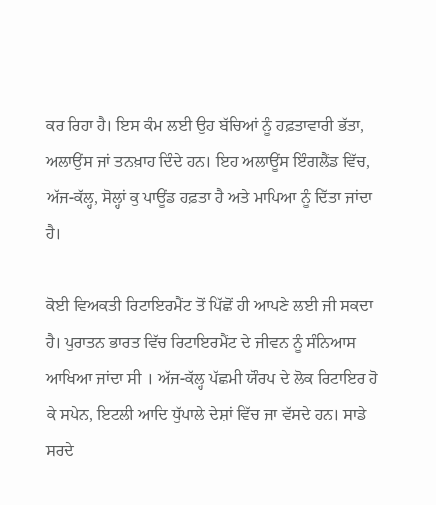ਕਰ ਰਿਹਾ ਹੈ। ਇਸ ਕੰਮ ਲਈ ਉਹ ਬੱਚਿਆਂ ਨੂੰ ਹਫ਼ਤਾਵਾਰੀ ਭੱਤਾ, ਅਲਾਉਂਸ ਜਾਂ ਤਨਖ਼ਾਹ ਦਿੰਦੇ ਹਨ। ਇਹ ਅਲਾਊਂਸ ਇੰਗਲੈਂਡ ਵਿੱਚ, ਅੱਜ-ਕੱਲ੍ਹ, ਸੋਲ੍ਹਾਂ ਕੁ ਪਾਊਂਡ ਹਫ਼ਤਾ ਹੈ ਅਤੇ ਮਾਪਿਆ ਨੂੰ ਦਿੱਤਾ ਜਾਂਦਾ ਹੈ।

ਕੋਈ ਵਿਅਕਤੀ ਰਿਟਾਇਰਮੈਂਟ ਤੋਂ ਪਿੱਛੋਂ ਹੀ ਆਪਣੇ ਲਈ ਜੀ ਸਕਦਾ ਹੈ। ਪੁਰਾਤਨ ਭਾਰਤ ਵਿੱਚ ਰਿਟਾਇਰਮੈਂਟ ਦੇ ਜੀਵਨ ਨੂੰ ਸੰਨਿਆਸ ਆਖਿਆ ਜਾਂਦਾ ਸੀ । ਅੱਜ-ਕੱਲ੍ਹ ਪੱਛਮੀ ਯੌਰਪ ਦੇ ਲੋਕ ਰਿਟਾਇਰ ਹੋ ਕੇ ਸਪੇਨ, ਇਟਲੀ ਆਦਿ ਧੁੱਪਾਲੇ ਦੇਸ਼ਾਂ ਵਿੱਚ ਜਾ ਵੱਸਦੇ ਹਨ। ਸਾਡੇ ਸਰਦੇ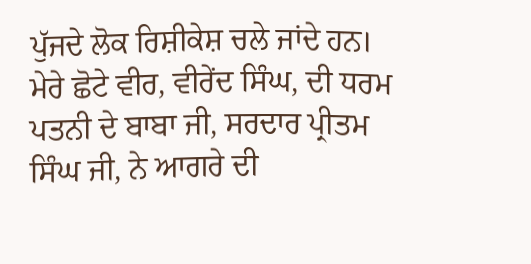ਪੁੱਜਦੇ ਲੋਕ ਰਿਸ਼ੀਕੇਸ਼ ਚਲੇ ਜਾਂਦੇ ਹਨ। ਮੇਰੇ ਛੋਟੇ ਵੀਰ, ਵੀਰੇਂਦ ਸਿੰਘ, ਦੀ ਧਰਮ ਪਤਨੀ ਦੇ ਬਾਬਾ ਜੀ, ਸਰਦਾਰ ਪ੍ਰੀਤਮ ਸਿੰਘ ਜੀ, ਨੇ ਆਗਰੇ ਦੀ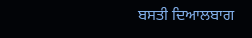ਬਸਤੀ ਦਿਆਲਬਾਗ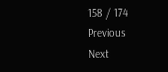158 / 174
Previous
Next